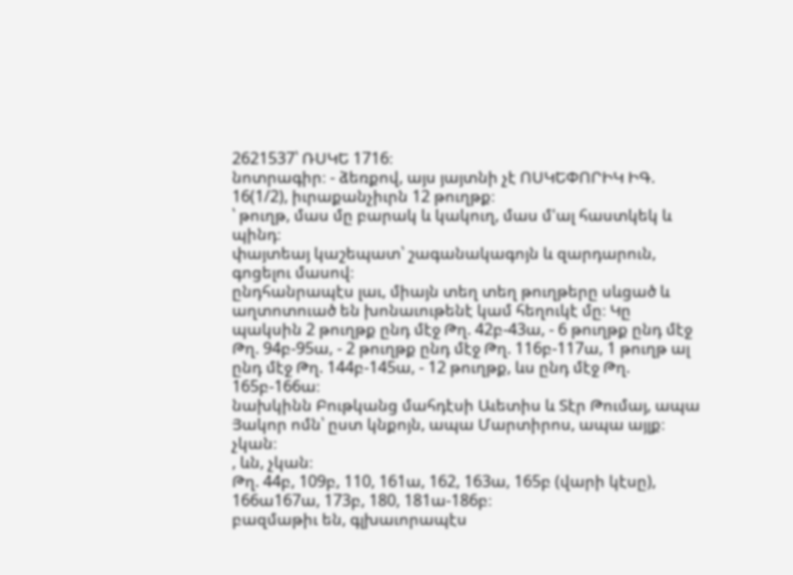2621537՝ ՌՍԿԵ 1716։
նոտրագիր։ - ձեռքով, այս յայտնի չէ ՈՍԿԵՓՈՐԻԿ ԻԳ.
16(1/2), իւրաքանչիւրն 12 թուղթք։
՝ թուղթ, մաս մը բարակ և կակուղ, մաս մ'ալ հաստկեկ և պինդ։
փայտեայ կաշեպատ՝ շագանակագոյն և զարդարուն, գոցելու մասով։
ընդհանրապէս լաւ, միայն տեղ տեղ թուղթերը սևցած և աղտոտուած են խոնաւութենէ կամ հեղուկէ մը։ Կը պակսին 2 թուղթք ընդ մէջ Թղ. 42բ-43ա, - 6 թուղթք ընդ մէջ Թղ. 94բ-95ա, - 2 թուղթք ընդ մէջ Թղ. 116բ-117ա, 1 թուղթ ալ ընդ մէջ Թղ. 144բ-145ա, - 12 թուղթք, ևս ընդ մէջ Թղ. 165բ-166ա։
նախկինն Բութկանց մահդէսի Աւետիս և Տէր Թումայ, ապա Յակոր ոմն՝ ըստ կնքոյն, ապա Մարտիրոս, ապա այլք։
չկան։
, ևն, չկան։
Թղ. 44բ, 109բ, 110, 161ա, 162, 163ա, 165բ (վարի կէսը), 166ա167ա, 173բ, 180, 181ա-186բ։
բազմաթիւ են, գլխաւորապէս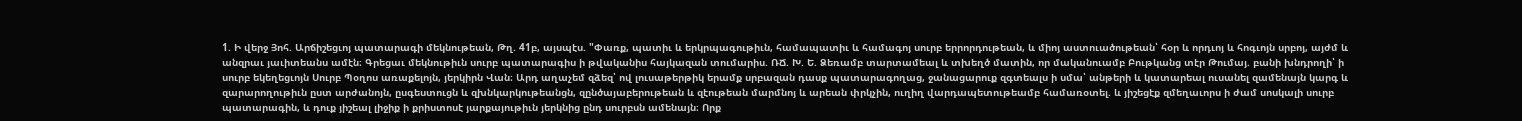1. Ի վերջ Յոհ. Արճիշեցւոյ պատարագի մեկնութեան, Թղ. 41բ, այսպէս. "Փառք, պատիւ և երկրպագութիւն, համապատիւ և համագոյ սուրբ երրորդութեան, և միոյ աստուածութեան՝ հօր և որդւոյ և հոգւոյն սրբոյ, այժմ և անզրաւ յաւիտեանս ամէն։ Գրեցաւ մեկնութիւն սուրբ պատարագիս ի թվականիս հայկազան տումարիս. ՌՃ. Խ. Ե. Ձեռամբ տարտամեալ և տխեղծ մատին, որ մականուամբ Բութկանց տէր Թումայ. բանի խնդրողի՝ ի սուրբ եկեղեցւոյն Սուրբ Պօղոս առաքելոյն, յերկիրն Վան։ Արդ աղաչեմ զձեզ՝ ով լուսաթերթիկ երամք սրբազան դասք պատարագողաց, ջանացարուք զգտեալս ի սմա՝ անթերի և կատարեալ ուսանել զամենայն կարգ և զարարողութիւն ըստ արժանոյն, ըսգեստուցն և զխնկարկութեանցն, զընծայաբերութեան և զէութեան մարմնոյ և արեան փրկչին, ուղիղ վարդապետութեամբ համառօտել. և յիշեցէք զմեղաւորս ի ժամ սոսկալի սուրբ պատարագին, և դուք յիշեալ լիջիք ի քրիստոսէ յարքայութիւն յերկնից ընդ սուրբսն ամենայն։ Որք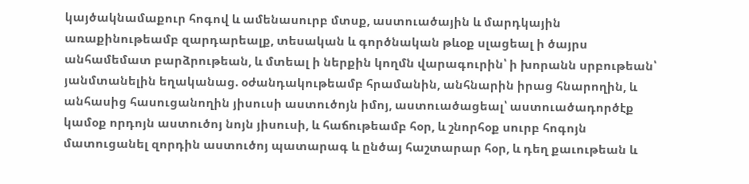կայծակնամաքուր հոգով և ամենասուրբ մտսք, աստուածային և մարդկային առաքինութեամբ զարդարեալք, տեսական և գործնական թևօք սլացեալ ի ծայրս անհամեմատ բարձրութեան, և մտեալ ի ներքին կողմն վարագուրին՝ ի խորանն սրբութեան՝ յանմտանելին եղականաց. օժանդակութեամբ հրամանին, անհնարին իրաց հնարողին, և անհասից հասուցանողին յիսուսի աստուծոյն իմոյ, աստուածացեալ՝ աստուածադործէք կամօք որդոյն աստուծոյ նոյն յիսուսի, և հաճութեամբ հօր, և շնորհօք սուրբ հոգոյն մատուցանել զորդին աստուծոյ պատարագ և ընծայ հաշտարար հօր, և դեղ քաւութեան և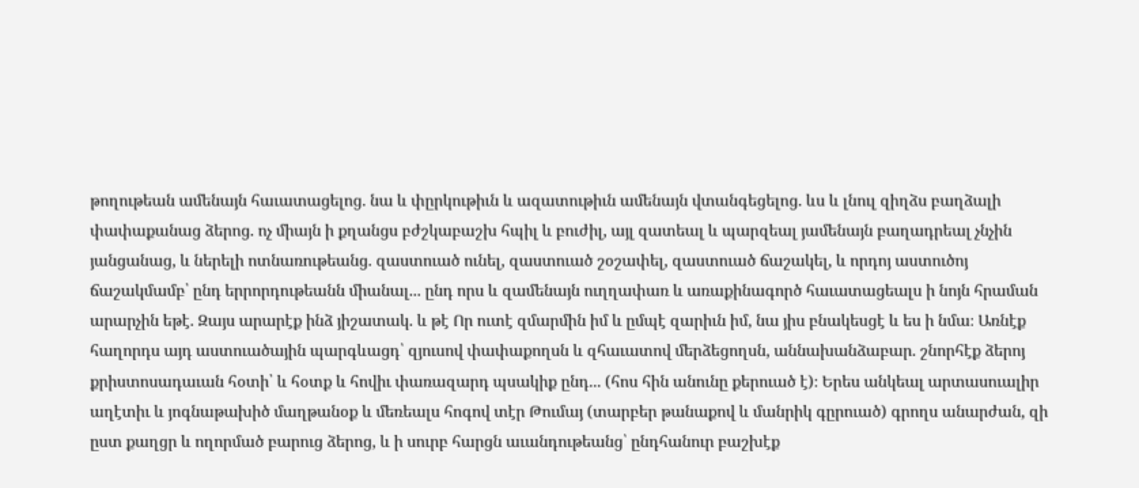թողութեան ամենայն հաւատացելոց. նա և փըրկութիւն և ազատութիւն ամենայն վտանգեցելոց. ևս և լնուլ զիղձս բաղձալի փափաքանաց ձերոց. ոչ միայն ի քղանցս բժշկաբաշխ հպիլ և բուժիլ, այլ զատեալ և պարզեալ յամենայն բաղադրեալ չնչին յանցանաց, և ներելի ոտնառութեանց. զաստուած ունել, զաստուած շօշափել, զաստուած ճաշակել, և որդոյ աստուծոյ ճաշակմամբ՝ ընդ երրորդութեանն միանալ... ընդ որս և զամենայն ուղղափառ և առաքինագործ հաւատացեալս ի նոյն հրաման արարչին եթէ. Զայս արարէք ինձ յիշատակ. և թէ Որ ուտէ զմարմին իմ և ըմպէ զարիւն իմ, նա յիս բնակեսցէ և ես ի նմա։ Առնէք հաղորդս այդ աստուածային պարգևացդ՝ զյուսով փափաքողսն և զհաւատով մերձեցողսն, աննախանձաբար. շնորհէք ձերոյ քրիստոսադաւան հօտի՝ և հօտք և հովիւ փառազարդ պսակիք ընդ... (հոս հին անունը քերուած է)։ Երես անկեալ արտասուալիր աղէտիւ և յոգնաթախիծ մաղթանօք և մեռեալս հոգով տէր Թումայ (տարբեր թանաքով և մանրիկ գըրուած) գրողս անարժան, զի ըստ քաղցր և ողորմած բարուց ձերոց, և ի սուրբ հարցն աւանդութեանց՝ ընդհանուր բաշխէք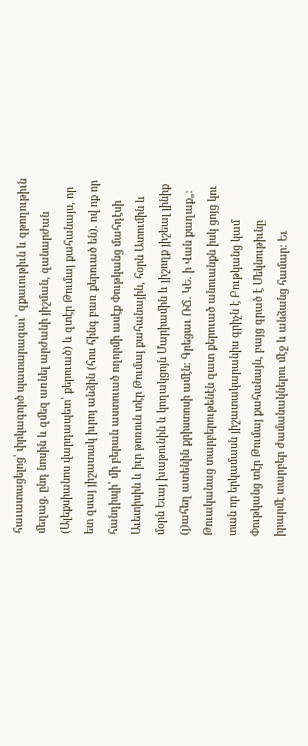հաւատացելոց՝ փրկագործ պատարագաւ՝ զքաւութիւն և զթողութիւն մեղաց. ընդ նոսին և զմեզ առնել արժանի յիշման, զանարժան (Ալեքսիանոս վարդապետ՝ քերուած) և զտէր Թումայ քահանայս, որ ետ զսայ յիշատակ իւրոյ անձին (հոս հինգ բառ քերուած են). ով ոք որ հանդիպի՝ մի բերան աստուած ողորմի ասէք Փութկանց մահդէսի Աւետիսին և իւր թոռուն տէր Թումայ քահանային, հօրն Ատումին և մօրն Եւայ խաթունին և կողակցոյն Մարիամին և յիշողք յիշեալ լինիք (յ)ահեղ ատենին քրիստոսի ամէն։ Գրեցաւ ՌՃ. ԿԵ. ի Վան քաղաք„։ Թուականաց տարբերութենէն զատ քերուած անուանքն իսկ ցոյց կու տան որ երկամասն յիշատակարանիս գրիչն է Բութկանց կամ Փութկանց տէր Թումայ քահանայն, բայց գրած է Մեկնութիւնը իրարմէ տարբեր ժամանակներու մէջ և անձանց համար։ Եւ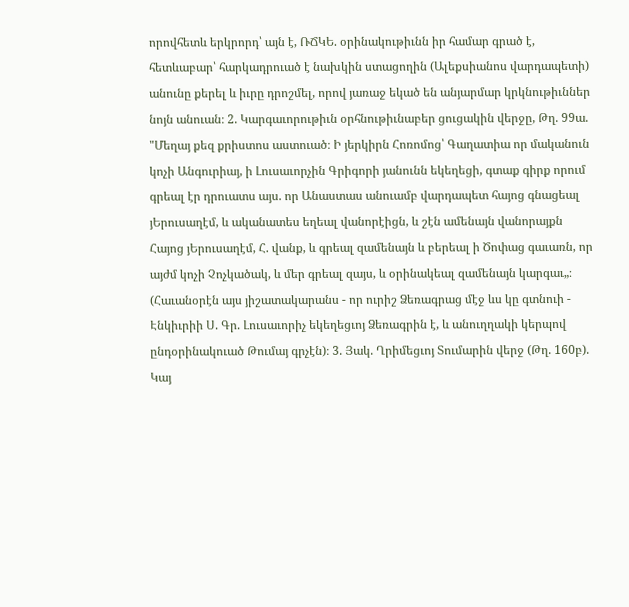որովհետև երկրորդ՝ այն է, ՌՃԿԵ. օրինակութիւնն իր համար գրած է, հետևաբար՝ հարկադրուած է նախկին ստացողին (Ալեքսիանոս վարդապետի) անունը քերել և իւրը դրոշմել, որով յառաջ եկած են անյարմար կրկնութիւններ նոյն անուան։ 2. Կարգաւորութիւն օրհնութիւնաբեր ցուցակին վերջը, Թղ. 99ա. "Մեղայ քեզ քրիստոս աստուած։ Ի յերկիրն Հոռոմոց՝ Գաղատիա որ մականուն կոչի Անգուրիայ, ի Լուսաւորչին Գրիգորի յանունն եկեղեցի, գտաք գիրք որում գրեալ էր դրուատս այս. որ Անաստաս անուամբ վարդապետ հայոց գնացեալ յԵրուսաղէմ, և ականատես եղեալ վանորէիցն, և շէն ամենայն վանորայքն Հայոց յԵրուսաղէմ, Հ. վանք, և գրեալ զամենայն և բերեալ ի Ծոփաց գաւառն, որ այժմ կոչի Չոչկածակ, և մեր գրեալ զայս, և օրինակեալ զամենայն կարգաւ„։ (Հաւանօրէն այս յիշատակարանս - որ ուրիշ Ձեռագրաց մէջ ևս կը գտնուի - Էնկիւրիի Ս. Գր. Լուսաւորիչ եկեղեցւոյ Ձեռագրին է, և անուղղակի կերպով ընդօրինակուած Թումայ գրչէն)։ 3. Յակ. Ղրիմեցւոյ Տումարին վերջ (Թղ. 160բ). Կայ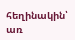հեղինակին՝ առ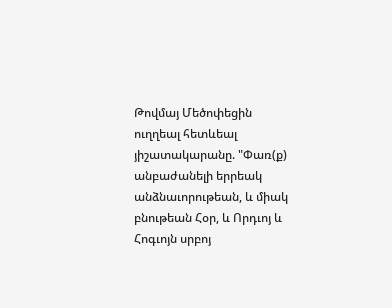Թովմայ Մեծոփեցին ուղղեալ հետևեալ յիշատակարանը. "Փառ(ք) անբաժանելի երրեակ անձնաւորութեան, և միակ բնութեան Հօր, և Որդւոյ և Հոգւոյն սրբոյ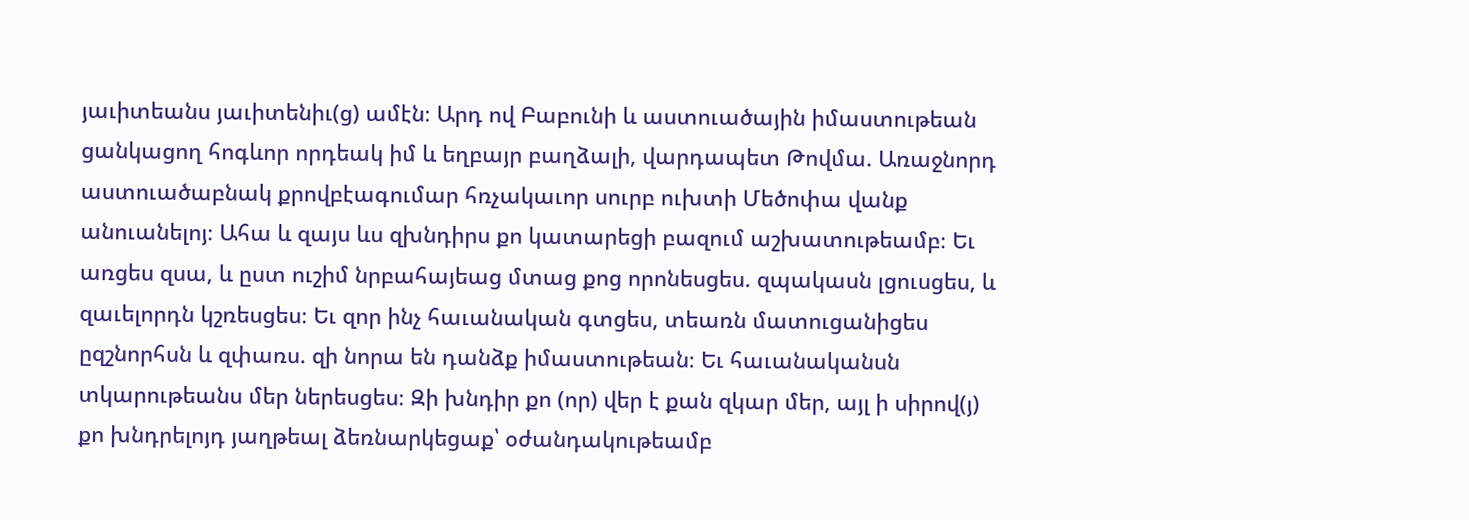յաւիտեանս յաւիտենիւ(ց) ամէն։ Արդ ով Բաբունի և աստուածային իմաստութեան ցանկացող հոգևոր որդեակ իմ և եղբայր բաղձալի, վարդապետ Թովմա. Առաջնորդ աստուածաբնակ քրովբէագումար հռչակաւոր սուրբ ուխտի Մեծոփա վանք անուանելոյ։ Ահա և զայս ևս զխնդիրս քո կատարեցի բազում աշխատութեամբ։ Եւ առցես զսա, և ըստ ուշիմ նրբահայեաց մտաց քոց որոնեսցես. զպակասն լցուսցես, և զաւելորդն կշռեսցես։ Եւ զոր ինչ հաւանական գտցես, տեառն մատուցանիցես ըզշնորհսն և զփառս. զի նորա են դանձք իմաստութեան։ Եւ հաւանականսն տկարութեանս մեր ներեսցես։ Զի խնդիր քո (որ) վեր է քան զկար մեր, այլ ի սիրով(յ) քո խնդրելոյդ յաղթեալ ձեռնարկեցաք՝ օժանդակութեամբ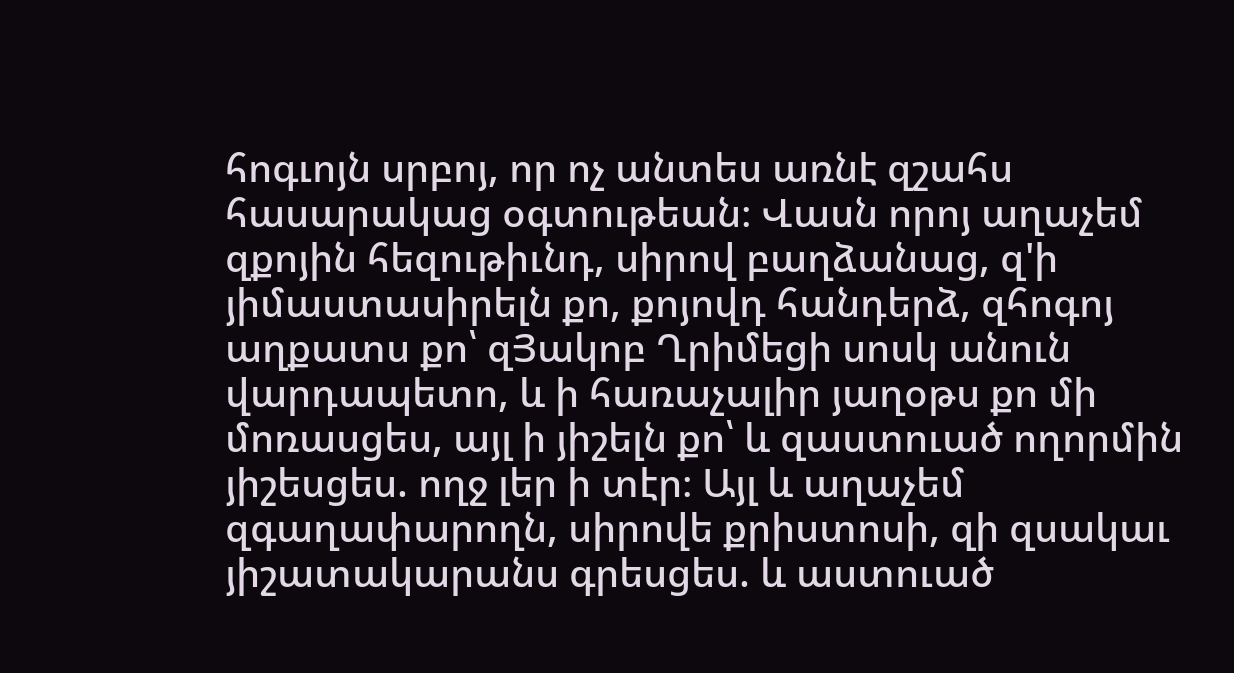հոգւոյն սրբոյ, որ ոչ անտես առնէ զշահս հասարակաց օգտութեան։ Վասն որոյ աղաչեմ զքոյին հեզութիւնդ, սիրով բաղձանաց, զ'ի յիմաստասիրելն քո, քոյովդ հանդերձ, զհոգոյ աղքատս քո՝ զՅակոբ Ղրիմեցի սոսկ անուն վարդապետո, և ի հառաչալիր յաղօթս քո մի մոռասցես, այլ ի յիշելն քո՝ և զաստուած ողորմին յիշեսցես. ողջ լեր ի տէր։ Այլ և աղաչեմ զգաղափարողն, սիրովե քրիստոսի, զի զսակաւ յիշատակարանս գրեսցես. և աստուած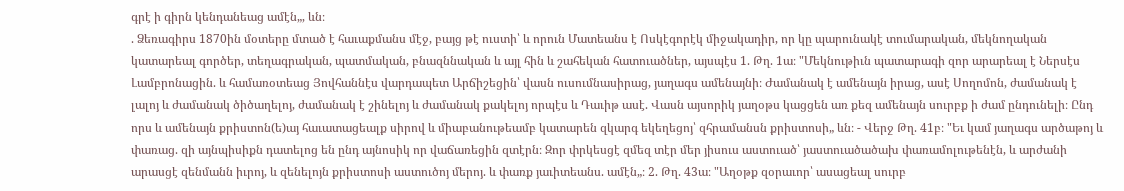գրէ ի գիրն կենդանեաց ամէն„, ևն։
. Ձեռագիրս 1870ին մօտերը մտած է հաւաքմանս մէջ, բայց թէ ուստի՝ և որուն Մատեանս է Ոսկէգորէկ միջակադիր, որ կը պարունակէ տումարական, մեկնողական կատարեալ գործեր, տեղագրական, պատմական, բնազննական և այլ հին և շահեկան հատուածներ, այսպէս 1. Թղ. 1ա։ "Մեկնութիւն պատարագի զոր արարեալ է Ներսէս Լամբրոնացին. և համառօտեաց Յովհաննէս վարդապետ Արճիշեցին՝ վասն ուսումնասիրաց, յաղագս ամենայնի։ Ժամանակ է ամենայն իրաց, ասէ Սողոմոն, ժամանակ է լալոյ և ժամանակ ծիծաղելոյ, ժամանակ է շինելոյ և ժամանակ քակելոյ որպէս և Դաւիթ ասէ. Վասն այսորիկ յաղօթս կացցեն առ քեզ ամենայն սուրբք ի ժամ ընդունելի։ Ընդ որս և ամենայն քրիստոն(ե)այ հաւատացեալք սիրով և միաբանութեամբ կատարեն զկարգ եկեղեցոյ՝ զհրամանսն քրիստոսի„ ևն։ - Վերջ Թղ. 41բ։ "Եւ կամ յաղագս արծաթոյ և փառաց. զի այնպիսիքն դատելոց են ընդ այնոսիկ որ վաճառեցին զտէրն։ Զոր փրկեսցէ զմեզ տէր մեր յիսուս աստուած՝ յաստուածածախ փառամոլութենէն, և արժանի արասցէ զենմանն իւրոյ, և զենելոյն քրիստոսի աստուծոյ մերոյ. և փառք յաւիտեանս. ամէն„։ 2. Թղ. 43ա։ "Աղօթք զօրաւոր՝ ասացեալ սուրբ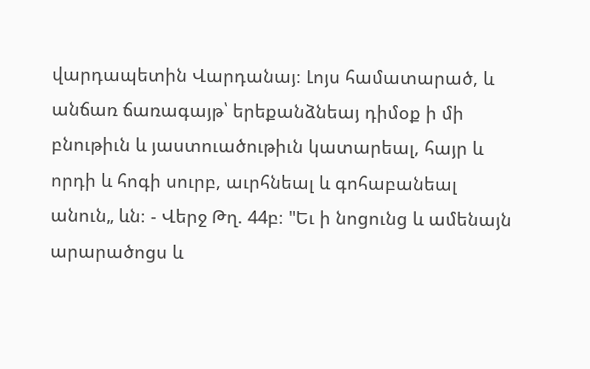վարդապետին Վարդանայ։ Լոյս համատարած, և անճառ ճառագայթ՝ երեքանձնեայ դիմօք ի մի բնութիւն և յաստուածութիւն կատարեալ, հայր և որդի և հոգի սուրբ, աւրհնեալ և գոհաբանեալ անուն„ ևն։ - Վերջ Թղ. 44բ։ "Եւ ի նոցունց և ամենայն արարածոցս և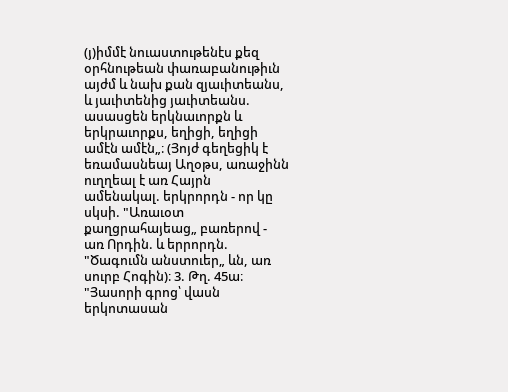(յ)իմմէ նուաստութենէս քեզ օրհնութեան փառաբանութիւն այժմ և նախ քան զյաւիտեանս, և յաւիտենից յաւիտեանս. ասասցեն երկնաւորքն և երկրաւորքս, եղիցի, եղիցի ամէն ամէն„։ (Յոյժ գեղեցիկ է եռամասնեայ Աղօթս, առաջինն ուղղեալ է առ Հայրն ամենակալ. երկրորդն - որ կը սկսի. "Առաւօտ քաղցրահայեաց„ բառերով - առ Որդին. և երրորդն. "Ծագումն անստուեր„ ևն, առ սուրբ Հոգին)։ 3. Թղ. 45ա։ "Յասորի գրոց՝ վասն երկոտասան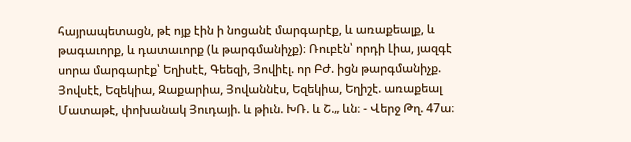հայրապետացն, թէ ոյք էին ի նոցանէ մարգարէք, և առաքեալք, և թագաւորք, և դատաւորք (և թարգմանիչք)։ Ռուբէն՝ որդի Լիա, յազգէ սորա մարգարէք՝ Եղիսէէ, Գեեզի, Յովիէլ. որ ԲԺ. իցն թարգմանիչք. Յովսէէ, Եզեկիա, Զաքարիա, Յովաննէս, Եզեկիա, Եղիշէ. առաքեալ Մատաթէ, փոխանակ Յուդայի. և թիւն. ԽՌ. և Շ.„ ևն։ - Վերջ Թղ. 47ա։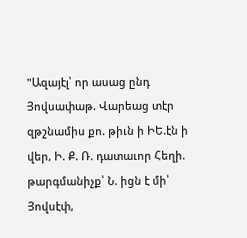"Ազայէլ՝ որ ասաց ընդ Յովսափաթ. Վարեաց տէր զթշնամիս քո. թիւն ի ԻԵ.էն ի վեր, Ի. Ք. Ռ. դատաւոր Հեղի. թարգմանիչք՝ Ն. իցն է մի՝ Յովսէփ,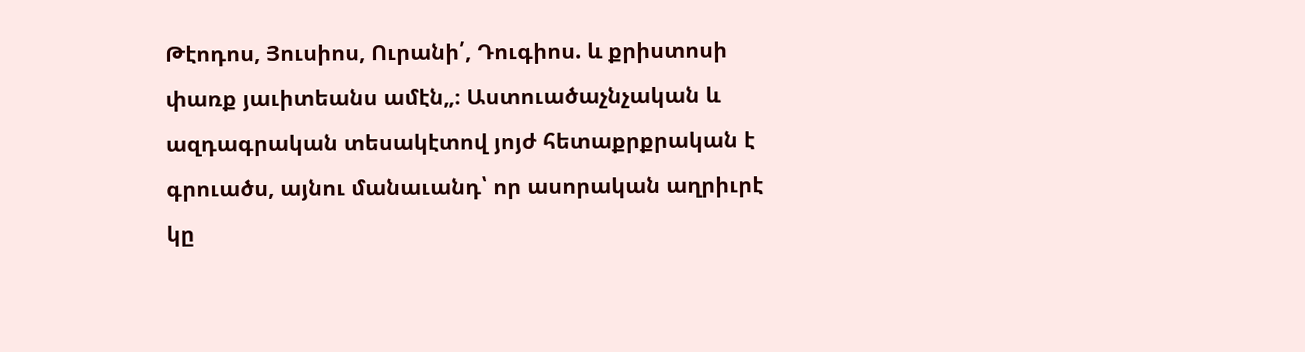Թէոդոս, Յուսիոս, Ուրանի՛, Դուգիոս. և քրիստոսի փառք յաւիտեանս ամէն„։ Աստուածաչնչական և ազդագրական տեսակէտով յոյժ հետաքրքրական է գրուածս, այնու մանաւանդ՝ որ ասորական աղրիւրէ կը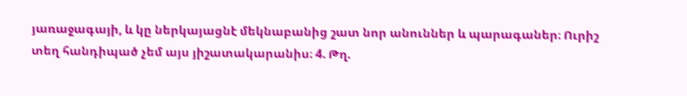յառաջագայի, և կը ներկայացնէ մեկնաբանից շատ նոր անուններ և պարագաներ։ Ուրիշ տեղ հանդիպած չեմ այս յիշատակարանիս։ 4. Թղ.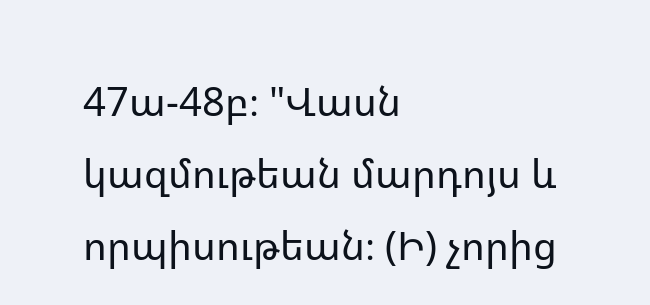47ա-48բ։ "Վասն կազմութեան մարդոյս և որպիսութեան։ (Ի) չորից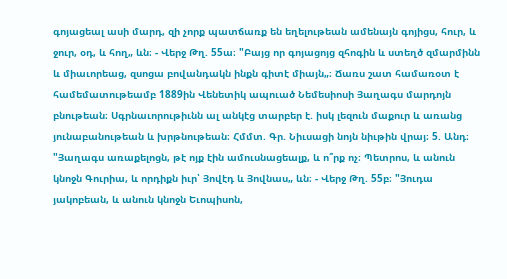գոյացեալ ասի մարդ, զի չորք պատճառք են եղելութեան ամենայն գոյիցս, հուր, և ջուր, օդ, և հող„ ևն։ - Վերջ Թղ. 55ա։ "Բայց որ գոյացոյց զհոգին և ստեղծ զմարմինն և միաւորեաց, զսոցա բովանդակն ինքն գիտէ միայն„։ Ճառս շատ համառօտ է համեմատութեամբ 1889ին Վենետիկ ապուած Նեմեսիոսի Յաղագս մարդոյն բնութեան։ Սգրնաւորութիւնն ալ անկէց տարբեր է. իսկ լեզուն մաքուր և առանց յունաբանութեան և խրթնութեան։ Հմմտ. Գր. Նիւսացի նոյն նիւթին վրայ։ 5. Անդ։ "Յաղագս առաքելոցն, թէ ոյք էին ամուսնացեալք, և ո՞րք ոչ։ Պետրոս, և անուն կնոջն Գուրիա, և որդիքն իւր՝ Յովէդ և Յովնաս„ ևն։ - Վերջ Թղ. 55բ։ "Յուդա յակոբեան, և անուն կնոջն Եւոպիսոն,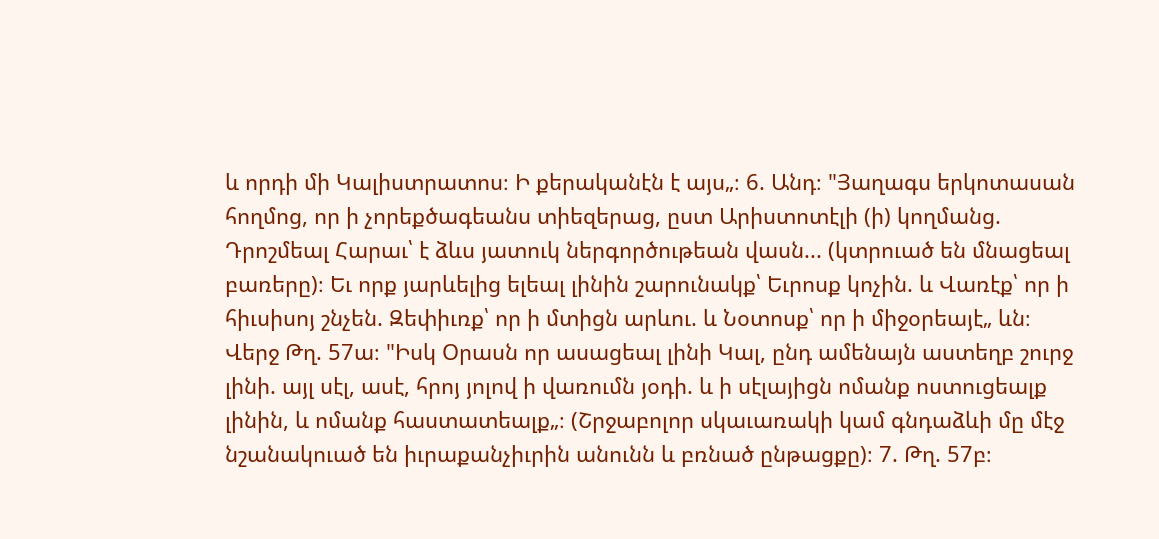և որդի մի Կալիստրատոս։ Ի քերականէն է այս„։ 6. Անդ։ "Յաղագս երկոտասան հողմոց, որ ի չորեքծագեանս տիեզերաց, ըստ Արիստոտէլի (ի) կողմանց. Դրոշմեալ Հարաւ՝ է ձևս յատուկ ներգործութեան վասն... (կտրուած են մնացեալ բառերը)։ Եւ որք յարևելից ելեալ լինին շարունակք՝ Եւրոսք կոչին. և Վառէք՝ որ ի հիւսիսոյ շնչեն. Զեփիւռք՝ որ ի մտիցն արևու. և Նօտոսք՝ որ ի միջօրեայէ„ ևն։ Վերջ Թղ. 57ա։ "Իսկ Օրասն որ ասացեալ լինի Կալ, ընդ ամենայն աստեղբ շուրջ լինի. այլ սէլ, ասէ, հրոյ յոլով ի վառումն յօդի. և ի սէլայիցն ոմանք ոստուցեալք լինին, և ոմանք հաստատեալք„։ (Շրջաբոլոր սկաւառակի կամ գնդաձևի մը մէջ նշանակուած են իւրաքանչիւրին անունն և բռնած ընթացքը)։ 7. Թղ. 57բ։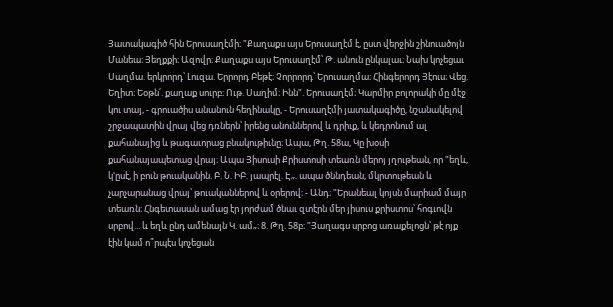Յատակագիծ հին Երուսաղէմի։ "Քաղաքս այս Երուսաղէմ է, ըստ վերջին շինուածոյն Մանեա։ Յեղքքի։ Ազովր։ Քաղաքս այս Երուսաղէմ՝ Թ. անուն ընկալաւ։ Նախ կոչեցաւ Սաղմա. երկրորդ՝ Լուզա. Երրորդ Բեթէ։ Չորրորդ՝ Երուսաղմա։ Հինգերորդ Յէուս։ Վեց. Եղիտ։ Եօթն՛. քաղաք սուրբ։ Ութ. Սաղիմ։ Ինն". Երուսաղէմ։ Կարմիր բոլորակի մը մէջ կու տայ, - գրուածիս անանուն հեղինակը, - Երուսաղէմի յատակագիծը, նշանակելով շրջապատին վրայ վեց դռներն՝ իրենց անուններով և դրիւք, և կեդրոնում ալ քահանայից և թագաւորաց բնակութիւնը։ Ապա, Թղ. 58ա, Կը խօսի քահանայապետաց վրայ։ Ապա Յիսուսի Քրիստոսի տեառն մերոյ յղութեան, որ "եղև, կ'ըսէ, ի բուն թուականին. Բ. Ն. ԻԲ. յապրէլ. Է„. ապա ծննդեան, մկրտութեան և չարչարանաց վրայ՝ թուականներով և օրերով։ - Անդ։ "Երանեալ կոյսն մարիամ մայր տեառն։ Հնգետասան ամաց էր յորժամ ծնաւ զտէրն մեր յիսուս քրիստոս՝ հոգւովն սրբով... և եղև ընդ ամենայն Կ. ամ„։ 8. Թղ. 58բ։ "Յաղագս սրբոց առաքելոցն՝ թէ ոյք էին կամ ո՞րպէս կոչեցան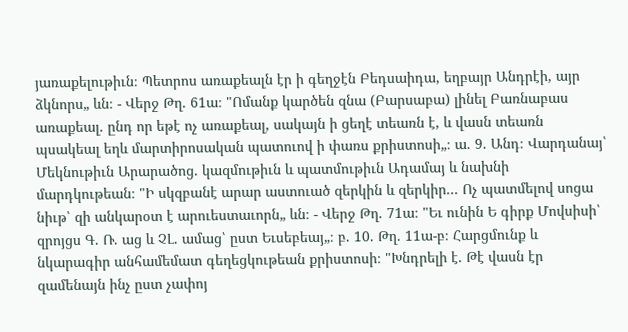յառաքելութիւն։ Պետրոս առաքեալն էր ի գեղջէն Բեդսաիդա, եղբայր Անդրէի, այր ձկնորս„ ևն։ - Վերջ Թղ. 61ա։ "Ոմանք կարծեն զնա (Բարսաբա) լինել Բառնաբաս առաքեալ. ընդ որ եթէ ոչ առաքեալ, սակայն ի ցեղէ տեառն է, և վասն տեառն պսակեալ եղև մարտիրոսական պատուով ի փառս քրիստոսի„։ ա. 9. Անդ։ Վարդանայ՝ Մեկնութիւն Արարածոց. կազմութիւն և պատմութիւն Ադամայ և նախնի մարդկութեան։ "Ի սկզբանէ արար աստուած զերկին և զերկիր... Ոչ պատմելով սոցա նիւթ՝ զի անկարօտ է արուեստաւորն„ ևն։ - Վերջ Թղ. 71ա։ "Եւ ունին Ե գիրք Մովսիսի՝ զրոյցս Գ. Ռ. աց և ՉԼ. ամաց՝ ըստ Եւսեբեայ„։ բ. 10. Թղ. 11ա-բ։ Հարցմունք և նկարագիր անհամեմատ գեղեցկութեան քրիստոսի։ "Խնդրելի է. Թէ վասն էր զամենայն ինչ ըստ չափոյ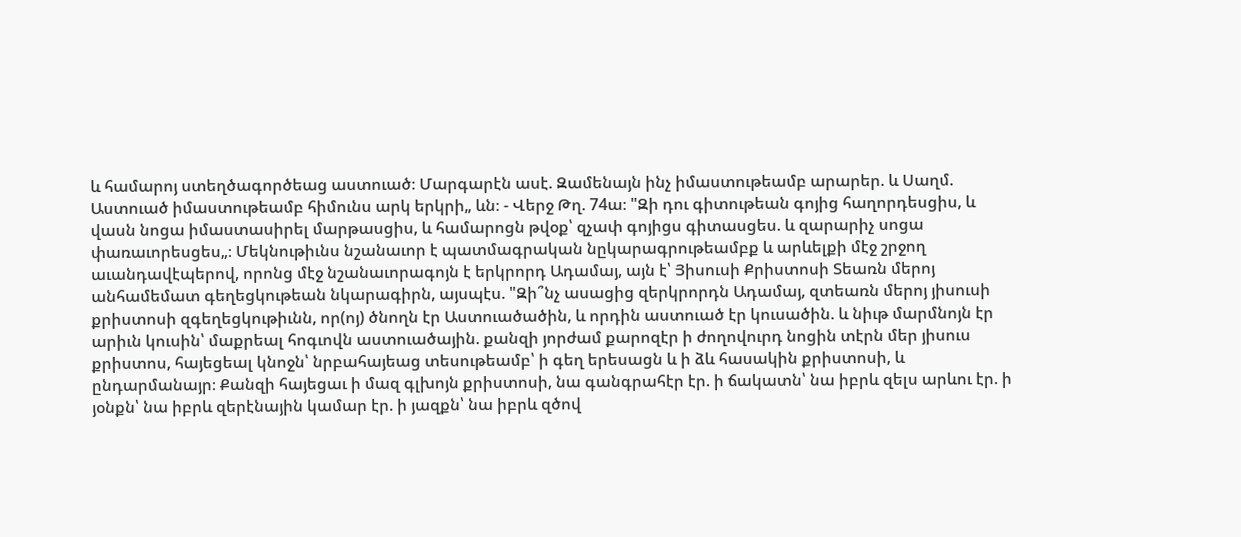և համարոյ ստեղծագործեաց աստուած։ Մարգարէն ասէ. Զամենայն ինչ իմաստութեամբ արարեր. և Սաղմ. Աստուած իմաստութեամբ հիմունս արկ երկրի„ ևն։ - Վերջ Թղ. 74ա։ "Զի դու գիտութեան գոյից հաղորդեսցիս, և վասն նոցա իմաստասիրել մարթասցիս, և համարոցն թվօք՝ զչափ գոյիցս գիտասցես. և զարարիչ սոցա փառաւորեսցես„։ Մեկնութիւնս նշանաւոր է պատմագրական նըկարագրութեամբք և արևելքի մէջ շրջող աւանդավէպերով, որոնց մէջ նշանաւորագոյն է երկրորդ Ադամայ, այն է՝ Յիսուսի Քրիստոսի Տեառն մերոյ անհամեմատ գեղեցկութեան նկարագիրն, այսպէս. "Զի՞նչ ասացից զերկրորդն Ադամայ, զտեառն մերոյ յիսուսի քրիստոսի զգեղեցկութիւնն, որ(ոյ) ծնողն էր Աստուածածին, և որդին աստուած էր կուսածին. և նիւթ մարմնոյն էր արիւն կուսին՝ մաքրեալ հոգւովն աստուածային. քանզի յորժամ քարոզէր ի ժողովուրդ նոցին տէրն մեր յիսուս քրիստոս, հայեցեալ կնոջն՝ նրբահայեաց տեսութեամբ՝ ի գեղ երեսացն և ի ձև հասակին քրիստոսի, և ընդարմանայր։ Քանզի հայեցաւ ի մազ գլխոյն քրիստոսի, նա գանգրահէր էր. ի ճակատն՝ նա իբրև զելս արևու էր. ի յօնքն՝ նա իբրև զերէնային կամար էր. ի յազքն՝ նա իբրև զծով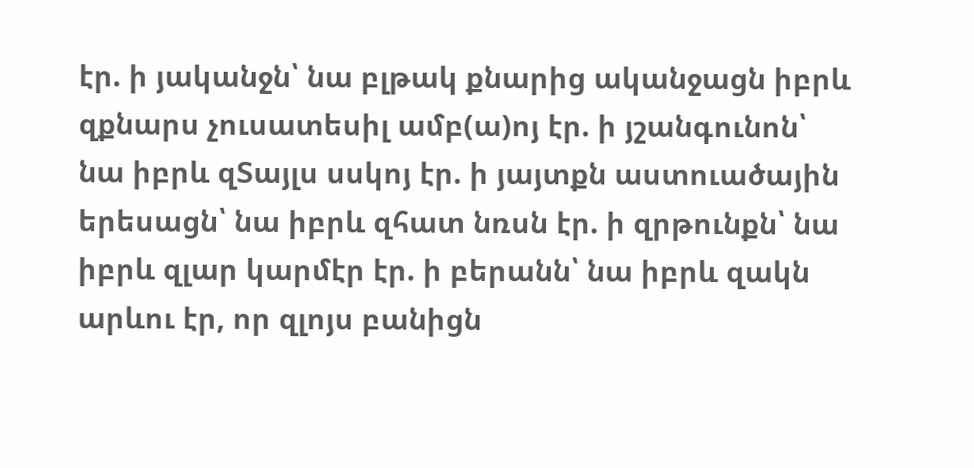էր. ի յականջն՝ նա բլթակ քնարից ականջացն իբրև զքնարս չուսատեսիլ ամբ(ա)ոյ էր. ի յշանգունոն՝ նա իբրև զՏայլս սսկոյ էր. ի յայտքն աստուածային երեսացն՝ նա իբրև զհատ նռսն էր. ի զրթունքն՝ նա իբրև զլար կարմէր էր. ի բերանն՝ նա իբրև զակն արևու էր, որ զլոյս բանիցն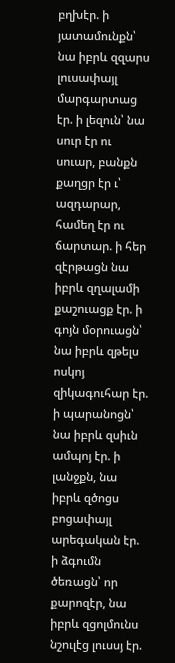բղխէր. ի յատամունքն՝ նա իբրև զզարս լուսափայլ մարգարտաց էր. ի լեզուն՝ նա սուր էր ու սուար, բանքն քաղցր էր ւ՝ ազդարար, համեղ էր ու ճարտար. ի հեր զէրթացն նա իբրև զղալամի քաշուացք էր. ի գոյն մօրուացն՝ նա իբրև զթելս ոսկոյ զիկագուհար էր. ի պարանոցն՝ նա իբրև զսիւն ամպոյ էր. ի լանջքն, նա իբրև զծոցս բոցափայլ արեգական էր. ի ձգումն ծեռացն՝ որ քարոզէր, նա իբրև զցոլմունս նշուլէց լուսսյ էր.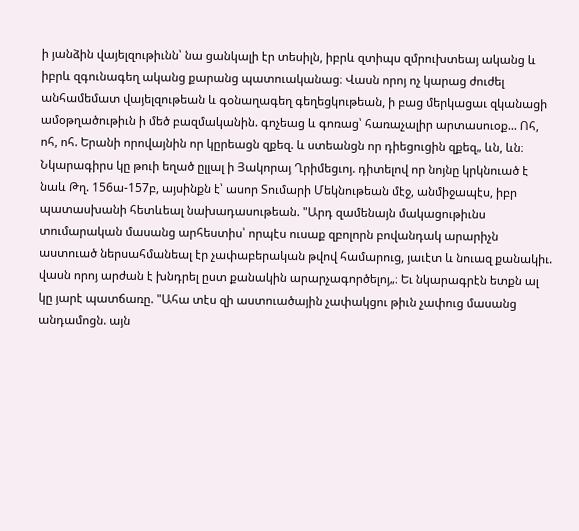ի յանձին վայելզութիւնն՝ նա ցանկալի էր տեսիլն, իբրև զտիպս զմրուխտեայ ականց և իբրև զգունագեղ ականց քարանց պատուականաց։ Վասն որոյ ոչ կարաց ժուժել անհամեմատ վայելզութեան և գօնաղագեղ գեղեցկութեան, ի բաց մերկացաւ զկանացի ամօթղածութիւն ի մեծ բազմականին. գոչեաց և գոռաց՝ հառաչալիր արտասուօք... Ոհ, ոհ, ոհ. Երանի որովայնին որ կըրեացն զքեզ. և ստեանցն որ դիեցուցին զքեզ„ ևն, ևն։ Նկարագիրս կը թուի եղած ըլլալ ի Յակորայ Ղրիմեցւոյ. դիտելով որ նոյնը կրկնուած է նաև Թղ. 156ա-157բ, այսինքն է՝ ասոր Տումարի Մեկնութեան մէջ, անմիջապէս, իբր պատասխանի հետևեալ նախադասութեան. "Արդ զամենայն մակացութիւնս տումարական մասանց արհեստիս՝ որպէս ուսաք զբոլորն բովանդակ արարիչն աստուած ներսահմանեալ էր չափաբերական թվով համարուց, յաւէտ և նուազ քանակիւ. վասն որոյ արժան է խնդրել ըստ քանակին արարչագործելոյ„։ Եւ նկարագրէն ետքն ալ կը յարէ պատճառը. "Ահա տէս զի աստուածային չափակցու թիւն չափուց մասանց անդամոցն. այն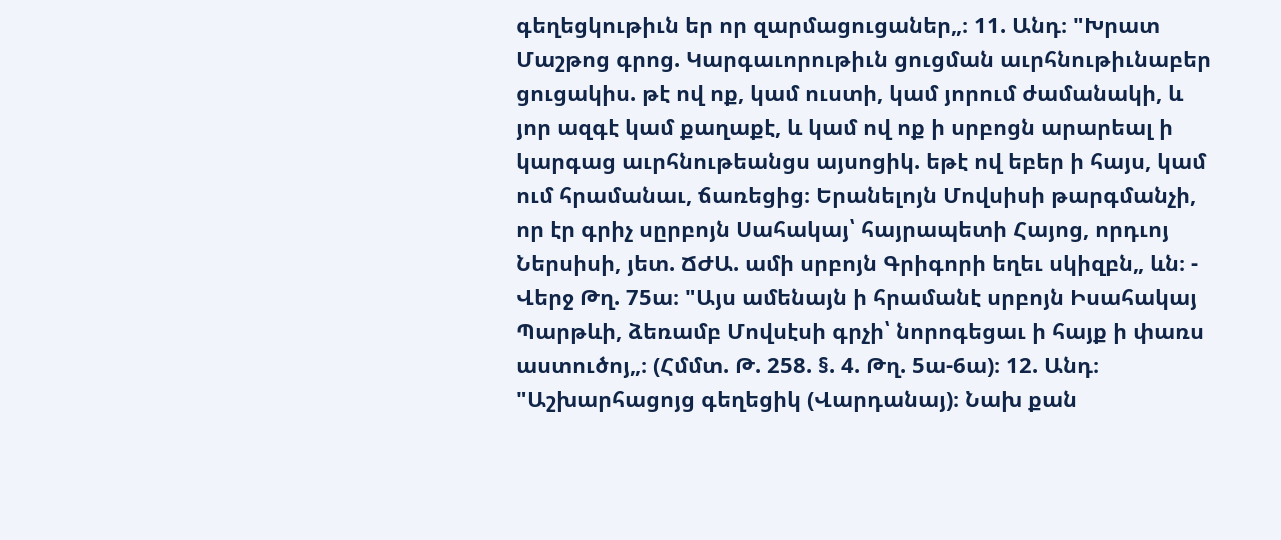գեղեցկութիւն եր որ զարմացուցաներ„։ 11. Անդ։ "Խրատ Մաշթոց գրոց. Կարգաւորութիւն ցուցման աւրհնութիւնաբեր ցուցակիս. թէ ով ոք, կամ ուստի, կամ յորում ժամանակի, և յոր ազգէ կամ քաղաքէ, և կամ ով ոք ի սրբոցն արարեալ ի կարգաց աւրհնութեանցս այսոցիկ. եթէ ով եբեր ի հայս, կամ ում հրամանաւ, ճառեցից։ Երանելոյն Մովսիսի թարգմանչի, որ էր գրիչ սըրբոյն Սահակայ՝ հայրապետի Հայոց, որդւոյ Ներսիսի, յետ. ՃԺԱ. ամի սրբոյն Գրիգորի եղեւ սկիզբն„ ևն։ - Վերջ Թղ. 75ա։ "Այս ամենայն ի հրամանէ սրբոյն Իսահակայ Պարթևի, ձեռամբ Մովսէսի գրչի՝ նորոգեցաւ ի հայք ի փառս աստուծոյ„։ (Հմմտ. Թ. 258. §. 4. Թղ. 5ա-6ա)։ 12. Անդ։ "Աշխարհացոյց գեղեցիկ (Վարդանայ)։ Նախ քան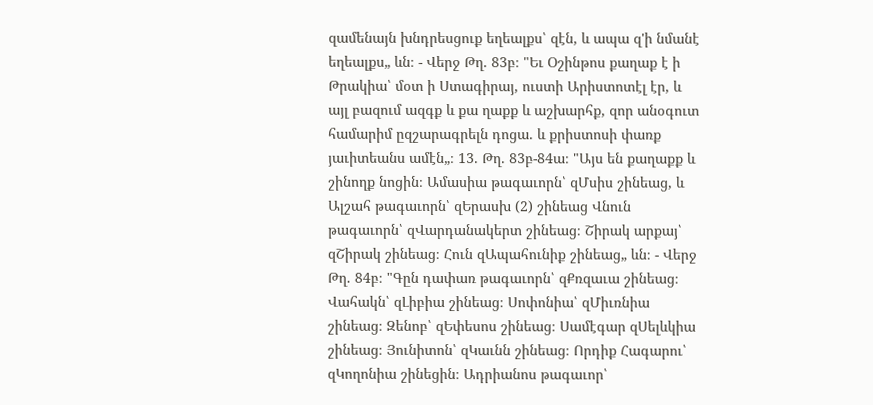զամենայն խնդրեսցուք եղեալքս՝ զէն, և ապա զ'ի նմանէ եղեալքս„ ևն։ - Վերջ Թղ. 83բ։ "Եւ Օշինթոս քաղաք է ի Թրակիա՝ մօտ ի Ստագիրայ, ուստի Արիստոտէլ էր, և այլ բազում ազգք և քա ղաքք և աշխարհք, զոր անօգուտ համարիմ ըզշարագրելն դոցա. և քրիստոսի փառք յաւիտեանս ամէն„։ 13. Թղ. 83բ-84ա։ "Այս են քաղաքք և շինողք նոցին։ Ամասիա թագաւորն՝ զՄսիս շինեաց, և Ալշահ թագաւորն՝ զԵրասխ (2) շինեաց Վնուն թագաւորն՝ զՎարդանակերտ շինեաց։ Շիրակ արքայ՝ զՇիրակ շինեաց։ Հուն զԱպահունիք շինեաց„ ևն։ - Վերջ Թղ. 84բ։ "Գըն դափառ թագաւորն՝ զՔռզաւա շինեաց։ Վահակն՝ զԼիբիա շինեաց։ Սոփոնիա՝ զՄիւռնիա շինեաց։ Զենոբ՝ զԵփեսոս շինեաց։ Սամէգար զՍելևկիա շինեաց։ Յունիտոն՝ զԿաւնն շինեաց։ Որդիք Հագարու՝ զԿողոնիա շինեցին։ Ադրիանոս թագաւոր՝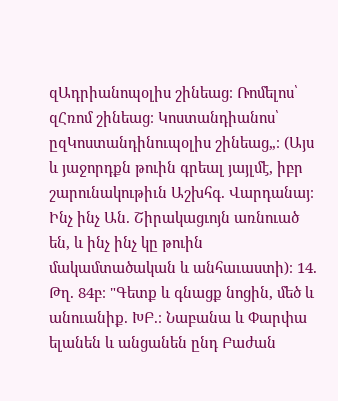զԱդրիանոպօլիս շինեաց։ Ռոմելոս՝ զՀռոմ շինեաց։ Կոստանդիանոս՝ ըզԿոստանդինուպօլիս շինեաց„։ (Այս և յաջորդքն թուին գրեալ յայլմէ, իբր շարունակութիւն Աշխհգ. Վարդանայ։ Ինչ ինչ Ան. Շիրակացւոյն առնուած են, և ինչ ինչ կը թուին մակամտածական և անհաւաստի)։ 14. Թղ. 84բ։ "Գետք և գնացք նոցին, մեծ և անուանիք. ԽԲ.։ Նաբանա և Փարփա ելանեն և անցանեն ընդ Բաժան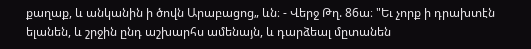քաղաք, և անկանին ի ծովն Արաբացոց„ ևն։ - Վերջ Թղ. 86ա։ "Եւ չորք ի դրախտէն ելանեն, և շրջին ընդ աշխարհս ամենայն, և դարձեալ մըտանեն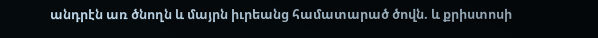անդրէն առ ծնողն և մայրն իւրեանց համատարած ծովն. և քրիստոսի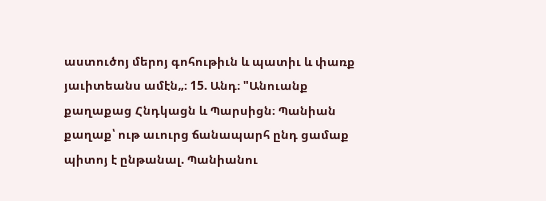աստուծոյ մերոյ գոհութիւն և պատիւ և փառք յաւիտեանս ամէն„։ 15. Անդ։ "Անուանք քաղաքաց Հնդկացն և Պարսիցն։ Պանիան քաղաք՝ ութ աւուրց ճանապարհ ընդ ցամաք պիտոյ է ընթանալ. Պանիանու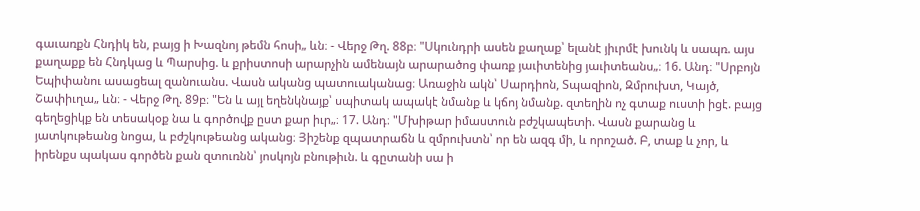գաւառքն Հնդիկ են, բայց ի Խազնոյ թեմն հոսի„ ևն։ - Վերջ Թղ. 88բ։ "Սկունդրի ասեն քաղաք՝ ելանէ յիւրմէ խունկ և սապռ. այս քաղաքք են Հնդկաց և Պարսից. և քրիստոսի արարչին ամենայն արարածոց փառք յաւիտենից յաւիտեանս„։ 16. Անդ։ "Սրբոյն Եպիփանու ասացեալ զանուանս. Վասն ականց պատուականաց։ Առաջին ակն՝ Սարդիոն, Տպազիոն, Զմրուխտ, Կայծ, Շափիւղա„ ևն։ - Վերջ Թղ. 89բ։ "Են և այլ եղենկնայք՝ սպիտակ ապակէ նմանք և կճոյ նմանք. զտեղին ոչ գտաք ուստի իցէ. բայց գեղեցիկք են տեսակօք նա և գործովք ըստ քար իւր„։ 17. Անդ։ "Մխիթար իմաստուն բժշկապետի. Վասն քարանց և յատկութեանց նոցա, և բժշկութեանց ականց։ Յիշենք զպատրաճն և զմրուխտն՝ որ են ազգ մի, և որոշած. Բ, տաք և չոր, և իրենքս պակաս գործեն քան զտուռնն՝ յոսկոյն բնութիւն. և գըտանի սա ի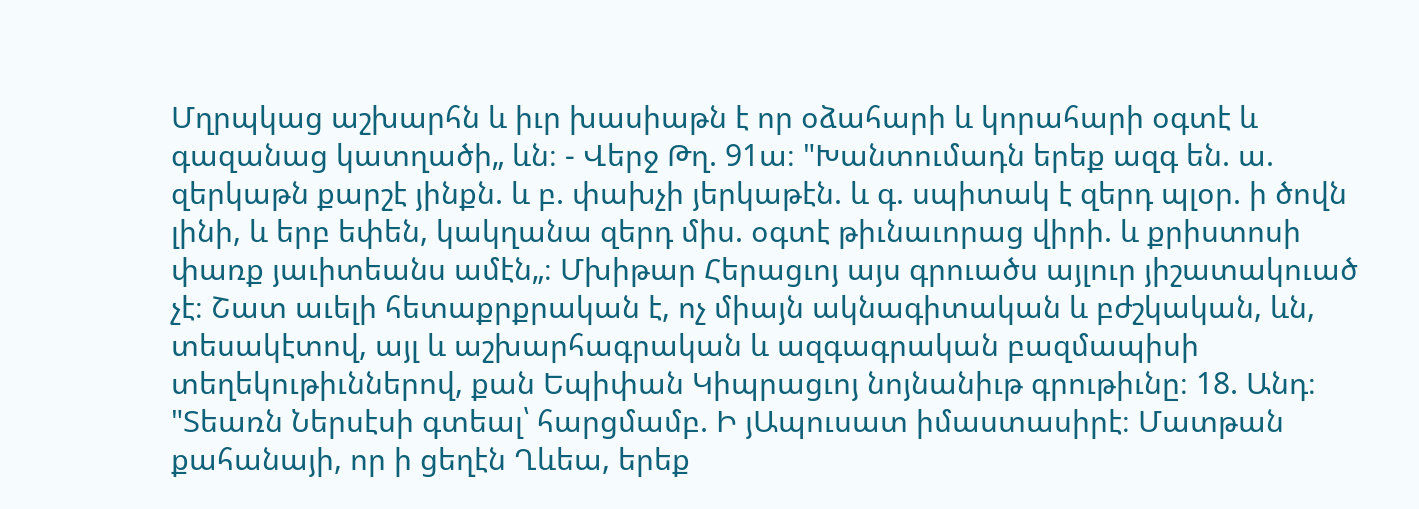Մղրպկաց աշխարհն և իւր խասիաթն է որ օձահարի և կորահարի օգտէ և գազանաց կատղածի„ ևն։ - Վերջ Թղ. 91ա։ "Խանտումադն երեք ազգ են. ա. զերկաթն քարշէ յինքն. և բ. փախչի յերկաթէն. և գ. սպիտակ է զերդ պլօր. ի ծովն լինի, և երբ եփեն, կակղանա զերդ միս. օգտէ թիւնաւորաց վիրի. և քրիստոսի փառք յաւիտեանս ամէն„։ Մխիթար Հերացւոյ այս գրուածս այլուր յիշատակուած չէ։ Շատ աւելի հետաքրքրական է, ոչ միայն ակնագիտական և բժշկական, ևն, տեսակէտով, այլ և աշխարհագրական և ազգագրական բազմապիսի տեղեկութիւններով, քան Եպիփան Կիպրացւոյ նոյնանիւթ գրութիւնը։ 18. Անդ։ "Տեառն Ներսէսի գտեալ՝ հարցմամբ. Ի յԱպուսատ իմաստասիրէ։ Մատթան քահանայի, որ ի ցեղէն Ղևեա, երեք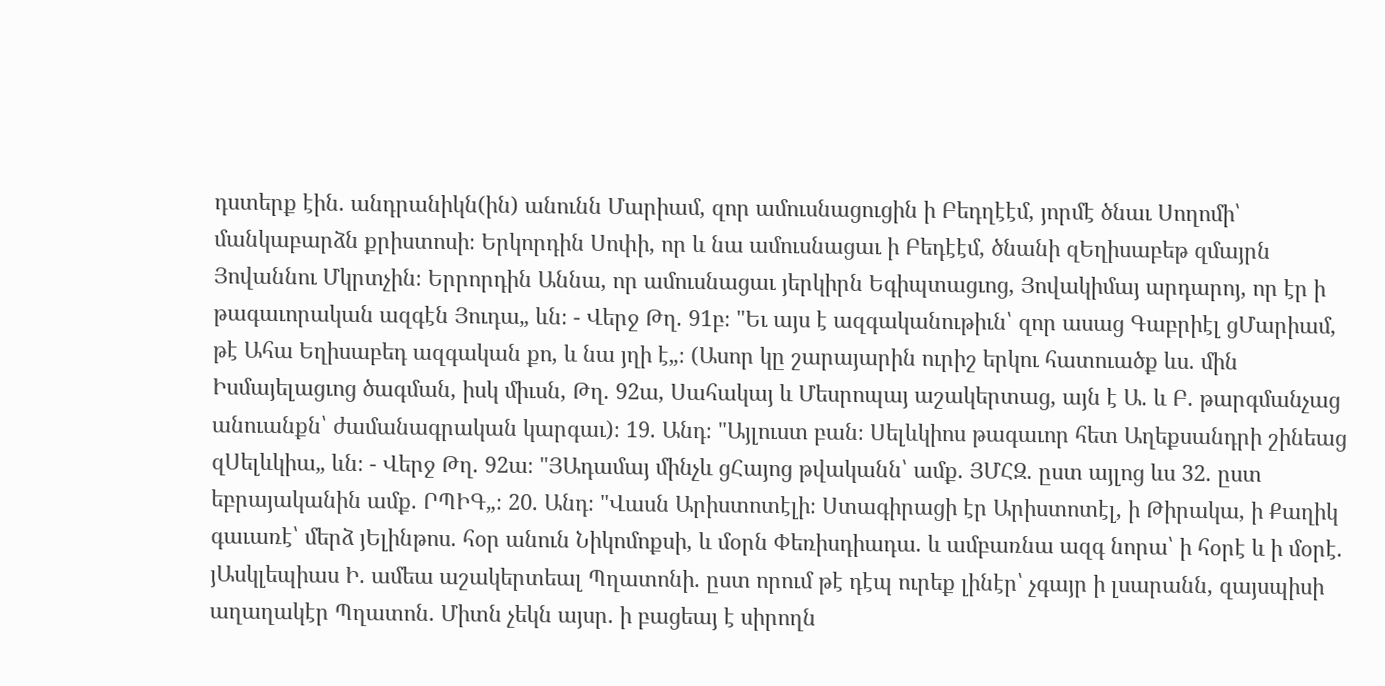դստերք էին. անդրանիկն(ին) անունն Մարիամ, զոր ամուսնացուցին ի Բեդղէէմ, յորմէ ծնաւ Սողոմի՝ մանկաբարձն քրիստոսի։ Երկորդին Սոփի, որ և նա ամուսնացաւ ի Բեդէէմ, ծնանի զԵղիսաբեթ զմայրն Յովաննու Մկրտչին։ Երրորդին Աննա, որ ամուսնացաւ յերկիրն Եգիպտացւոց, Յովակիմայ արդարոյ, որ էր ի թագաւորական ազգէն Յուդա„ ևն։ - Վերջ Թղ. 91բ։ "Եւ այս է ազգականութիւն՝ զոր ասաց Գաբրիէլ ցՄարիամ, թէ Ահա Եղիսաբեդ ազգական քո, և նա յղի է„։ (Ասոր կը շարայարին ուրիշ երկու հատուածք ևս. մին Իսմայելացւոց ծագման, իսկ միւսն, Թղ. 92ա, Սահակայ և Մեսրոպայ աշակերտաց, այն է Ա. և Բ. թարգմանչաց անուանքն՝ ժամանագրական կարգաւ)։ 19. Անդ։ "Այլուստ բան։ Սելևկիոս թագաւոր հետ Աղեքսանդրի շինեաց զՍելևկիա„ ևն։ - Վերջ Թղ. 92ա։ "ՅԱդամայ մինչև ցՀայոց թվականն՝ ամք. ՅՄՀԶ. ըստ այլոց ևս 32. ըստ եբրայականին ամք. ՐՊԻԳ„։ 20. Անդ։ "Վասն Արիստոտէլի։ Ստագիրացի էր Արիստոտէլ, ի Թիրակա, ի Քաղիկ գաւառէ՝ մերձ յԵլինթոս. հօր անուն Նիկոմոքսի, և մօրն Փեռիսդիադա. և ամբառնա ազգ նորա՝ ի հօրէ և ի մօրէ. յԱսկլեպիաս Ի. ամեա աշակերտեալ Պղատոնի. ըստ որում թէ դէպ ուրեք լինէր՝ չգայր ի լսարանն, զայսպիսի աղաղակէր Պղատոն. Միտն չեկն այսր. ի բացեայ է սիրողն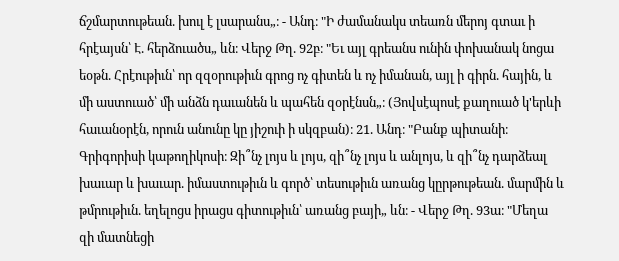ճշմարտութեան. խուլ է լսարանս„։ - Անդ։ "Ի ժամանակս տեառն մերոյ գտաւ ի հրէայսն՝ Է. հերձուածս„ ևն։ Վերջ Թղ. 92բ։ "Եւ այլ գրեանս ունին փոխանակ նոցա եօթն. Հրէութիւն՝ որ զզօրութիւն գրոց ոչ գիտեն և ոչ իմանան, այլ ի գիրն. հային, և մի աստուած՝ մի անձն դաւանեն և պահեն զօրէնսն„։ (Յովսէպոսէ քաղուած կ'երևի հաւանօրէն, որուն անունը կը յիշուի ի սկզբան)։ 21. Անդ։ "Բանք պիտանի։ Գրիգորիսի կաթողիկոսի։ Զի՞նչ լոյս և լոյս, զի՞նչ լոյս և անլոյս, և զի՞նչ դարձեալ խաւար և խաւար. իմաստութիւն և գործ՝ տեսութիւն առանց կըրթութեան. մարմին և թմրութիւն. եղելոցս իրացս գիտութիւն՝ առանց բայի„ ևն։ - Վերջ Թղ. 93ա։ "Մեղա զի մատնեցի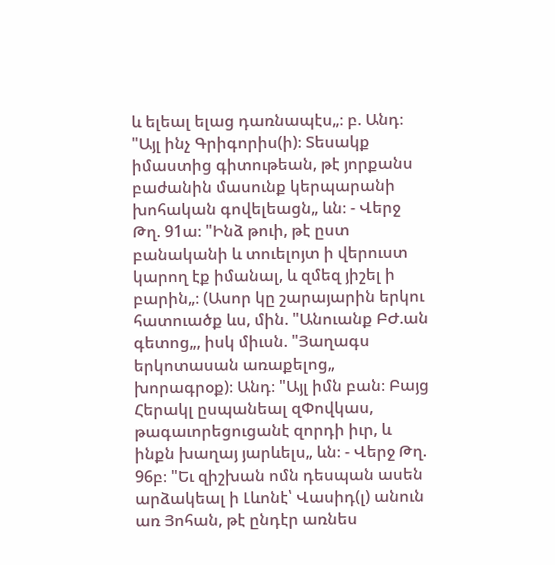և ելեալ ելաց դառնապէս„։ բ. Անդ։ "Այլ ինչ Գրիգորիս(ի)։ Տեսակք իմաստից գիտութեան, թէ յորքանս բաժանին մասունք կերպարանի խոհական գովելեացն„ ևն։ - Վերջ Թղ. 91ա։ "Ինձ թուի, թէ ըստ բանականի և տուելոյտ ի վերուստ կարող էք իմանալ, և զմեզ յիշել ի բարին„։ (Ասոր կը շարայարին երկու հատուածք ևս, մին. "Անուանք ԲԺ.ան գետոց„, իսկ միւսն. "Յաղագս երկոտասան առաքելոց„ խորագրօք)։ Անդ։ "Այլ իմն բան։ Բայց Հերակլ ըսպանեալ զՓովկաս, թագաւորեցուցանէ զորդի իւր, և ինքն խաղայ յարևելս„ ևն։ - Վերջ Թղ. 96բ։ "Եւ զիշխան ոմն դեսպան ասեն արձակեալ ի Լևոնէ՝ Վասիդ(լ) անուն առ Յոհան, թէ ընդէր առնես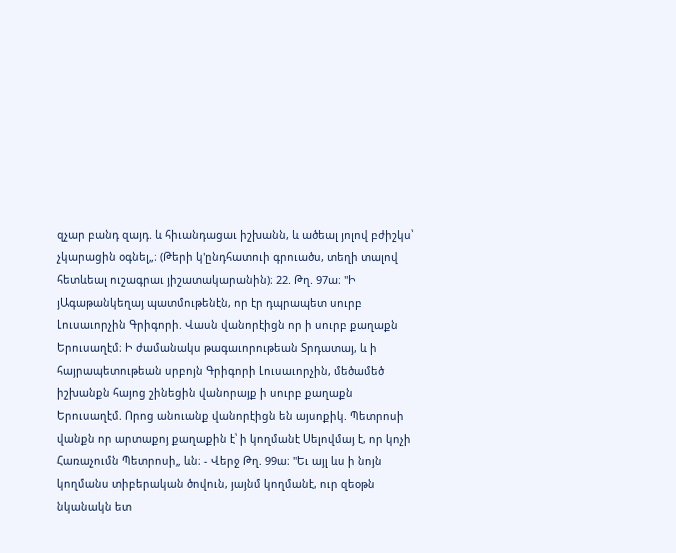զչար բանդ զայդ. և հիւանդացաւ իշխանն, և ածեալ յոլով բժիշկս՝ չկարացին օգնել„։ (Թերի կ'ընդհատուի գրուածս, տեղի տալով հետևեալ ուշագրաւ յիշատակարանին)։ 22. Թղ. 97ա։ "Ի յԱգաթանկեղայ պատմութենէն, որ էր դպրապետ սուրբ Լուսաւորչին Գրիգորի. Վասն վանորէիցն որ ի սուրբ քաղաքն Երուսաղէմ։ Ի ժամանակս թագաւորութեան Տրդատայ, և ի հայրապետութեան սրբոյն Գրիգորի Լուսաւորչին, մեծամեծ իշխանքն հայոց շինեցին վանորայք ի սուրբ քաղաքն Երուսաղէմ. Որոց անուանք վանորէիցն են այսոքիկ. Պետրոսի վանքն որ արտաքոյ քաղաքին է՝ ի կողմանէ Սելովմայ է, որ կոչի Հառաչումն Պետրոսի„ ևն։ - Վերջ Թղ. 99ա։ "Եւ այլ ևս ի նոյն կողմանս տիբերական ծովուն, յայնմ կողմանէ, ուր զեօթն նկանակն ետ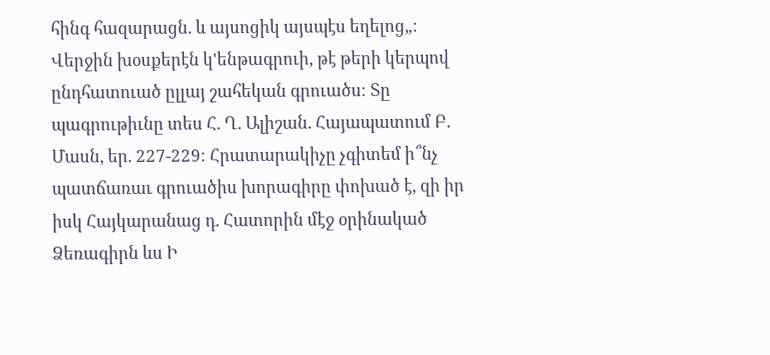հինգ հազարացն. և այսոցիկ այսպէս եղելոց„։ Վերջին խօսքերէն կ'ենթագրուի, թէ թերի կերպով ընդհատուած ըլլայ շահեկան գրուածս։ Տը պագրութիւնը տես Հ. Ղ. Ալիշան. Հայապատում Բ. Մասն, եր. 227-229։ Հրատարակիչը չգիտեմ ի՞նչ պատճառաւ գրուածիս խորագիրը փոխած է, զի իր իսկ Հայկարանաց դ. Հատորին մէջ օրինակած Ձեռագիրն ևս Ի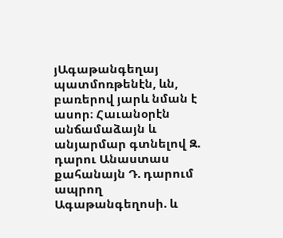յԱգաթանգեղայ պատմոռթենէն, ևն, բառերով յարև նման է ասոր։ Հաւանօրէն անճամաձայն և անյարմար գտնելով Զ. դարու Անաստաս քահանայն Դ. դարում ապրող Ագաթանգեղոսի. և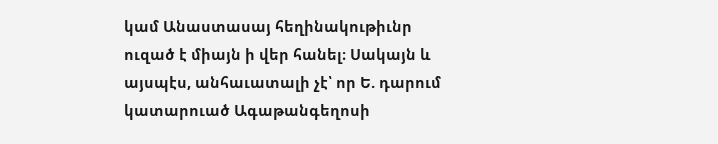կամ Անաստասայ հեղինակութիւնր ուզած է միայն ի վեր հանել։ Սակայն և այսպէս, անհաւատալի չէ՝ որ Ե. դարում կատարուած Ագաթանգեղոսի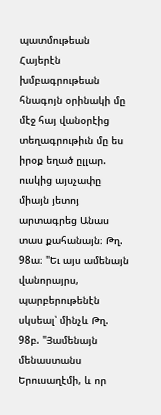պատմութեան Հայերէն խմբագրութեան հնագոյն օրինակի մը մէջ հայ վանօրէից տեղագրութիւն մը ես իրօք եղած ըլլար. ուսկից այսչափը միայն յետոյ արտագրեց Անաս տաս քահանայն։ Թղ. 98ա։ "Եւ այս ամենայն վանորայրս, պարբերութենէն սկսեալ՝ մինչև Թղ. 98բ. "Յամենայն մենաստանս Երուսաղէմի, և որ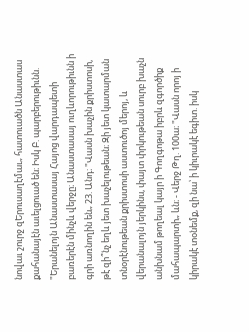նովաւ շուրջ զԵրուսաղէմաւ„ հատուածն Անաստաս քահանայէն աւելցուած են։ Իսկ Բ. պարբերութիւնն. "Երանելոյն Անաստասայ Հայոց վարդապետի բառերէն մինչև վերջը։ Անաստասայ ուղևորութիւնն ի գրի առնողին են„ 23. Անդ։ "Վասն խաչին քրիստոսի, թէ զի՞նչ եղև յետ խաչելութեան։ Զի յետ կատարման տնօրէնութեան քրիստոսի աստուծոյ մերոյ, և վերանալոյն յերկինս, փայտ փրկութեան սուրբ խաչն անխնամ թողեալ կայր ի Գողգոթա իբրև զգործիք մահապարտի„ ևն։ - Վերջ Թղ. 100ա։ "Վասն որոյ ի կիրակէ տօնեմք, զի նա՝ ի կիւրակէ եգիտ. իսկ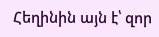Հեղինին այն է՝ զոր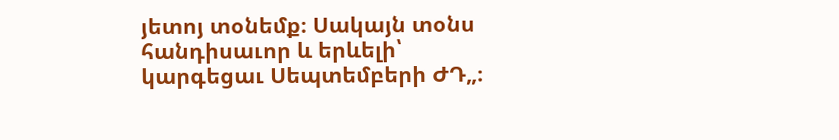յետոյ տօնեմք։ Սակայն տօնս հանդիսաւոր և երևելի՝ կարգեցաւ Սեպտեմբերի ԺԴ„։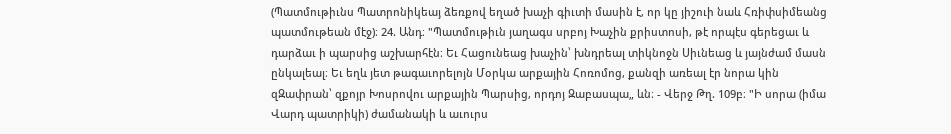(Պատմութիւնս Պատրոնիկեայ ձեռքով եղած խաչի գիւտի մասին է, որ կը յիշուի նաև Հռիփսիմեանց պատմութեան մէջ)։ 24. Անդ։ "Պատմութիւն յաղագս սրբոյ Խաչին քրիստոսի, թէ որպէս գերեցաւ և դարձաւ ի պարսից աշխարհէն։ Եւ Հացունեաց խաչին՝ խնդրեալ տիկնոջն Սիւնեաց և յայնժամ մասն ընկալեալ։ Եւ եղև յետ թագաւորելոյն Մօրկա արքային Հոռոմոց, քանզի առեալ էր նորա կին զԶափրան՝ զքոյր Խոսրովու արքային Պարսից, որդոյ Զաբասպա„ ևն։ - Վերջ Թղ. 109բ։ "Ի սորա (իմա Վարդ պատրիկի) ժամանակի և աւուրս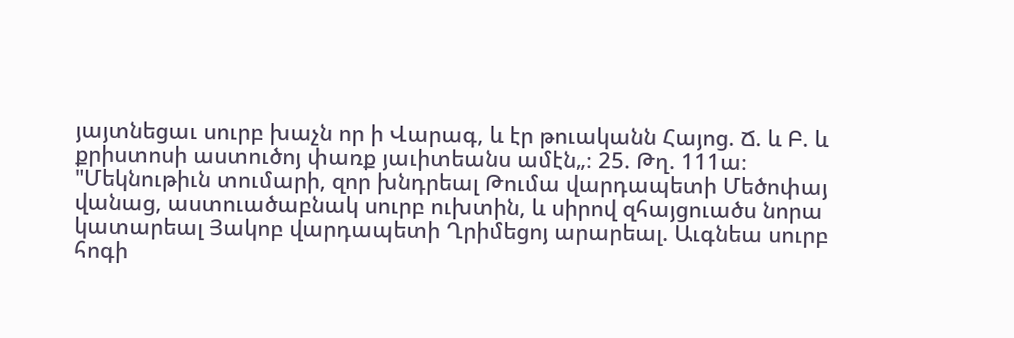յայտնեցաւ սուրբ խաչն որ ի Վարագ, և էր թուականն Հայոց. Ճ. և Բ. և քրիստոսի աստուծոյ փառք յաւիտեանս ամէն„։ 25. Թղ. 111ա։ "Մեկնութիւն տումարի, զոր խնդրեալ Թումա վարդապետի Մեծոփայ վանաց, աստուածաբնակ սուրբ ուխտին, և սիրով զհայցուածս նորա կատարեալ Յակոբ վարդապետի Ղրիմեցոյ արարեալ. Աւգնեա սուրբ հոգի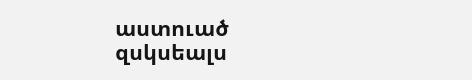աստուած զսկսեալս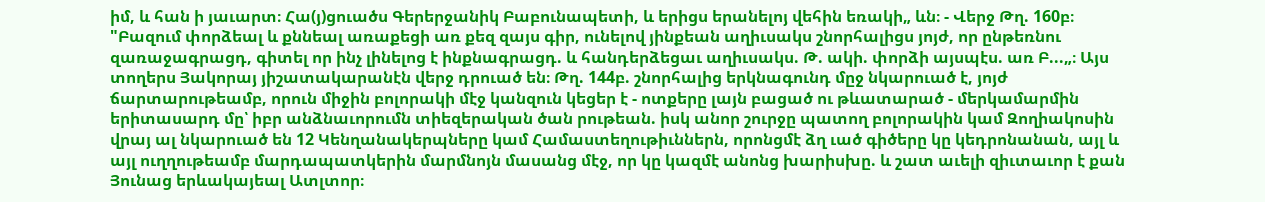իմ, և հան ի յաւարտ։ Հա(յ)ցուածս Գերերջանիկ Բաբունապետի, և երիցս երանելոյ վեհին եռակի„ ևն։ - Վերջ Թղ. 160բ։ "Բազում փորձեալ և քննեալ առաքեցի առ քեզ զայս գիր, ունելով յինքեան աղիւսակս շնորհալիցս յոյժ, որ ընթեռնու զառաջագրացդ, գիտել որ ինչ լինելոց է ինքնագրացդ. և հանդերձեցաւ աղիւսակս. Թ. ակի. փորձի այսպէս. առ Բ...„։ Այս տողերս Յակորայ յիշատակարանէն վերջ դրուած են։ Թղ. 144բ. շնորհալից երկնագունդ մըջ նկարուած է, յոյժ ճարտարութեամբ, որուն միջին բոլորակի մէջ կանզուն կեցեր է - ոտքերը լայն բացած ու թևատարած - մերկամարմին երիտասարդ մը՝ իբր անձնաւորումն տիեզերական ծան րութեան. իսկ անոր շուրջը պատող բոլորակին կամ Զողիակոսին վրայ ալ նկարուած են 12 Կենղանակերպները կամ Համաստեղութիւններն, որոնցմէ ձղ ւած գիծերը կը կեդրոնանան, այլ և այլ ուղղութեամբ մարդապատկերին մարմնոյն մասանց մէջ, որ կը կազմէ անոնց խարիսխը. և շատ աւելի զիւտաւոր է քան Յունաց երևակայեալ Ատլտոր։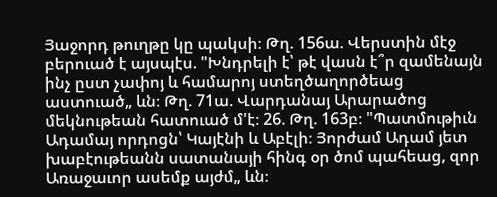Յաջորդ թուղթը կը պակսի։ Թղ. 156ա. Վերստին մէջ բերուած է այսպէս. "Խնդրելի է՝ թէ վասն է՞ր զամենայն ինչ ըստ չափոյ և համարոյ ստեղծաղործեաց աստուած„ ևն։ Թղ. 71ա. Վարդանայ Արարածոց մեկնութեան հատուած մ'է։ 26. Թղ. 163բ։ "Պատմութիւն Ադամայ որդոցն՝ Կայէնի և Աբէլի։ Յորժամ Ադամ յետ խաբէութեանն սատանայի հինգ օր ծոմ պահեաց, զոր Առաջաւոր ասեմք այժմ„ ևն։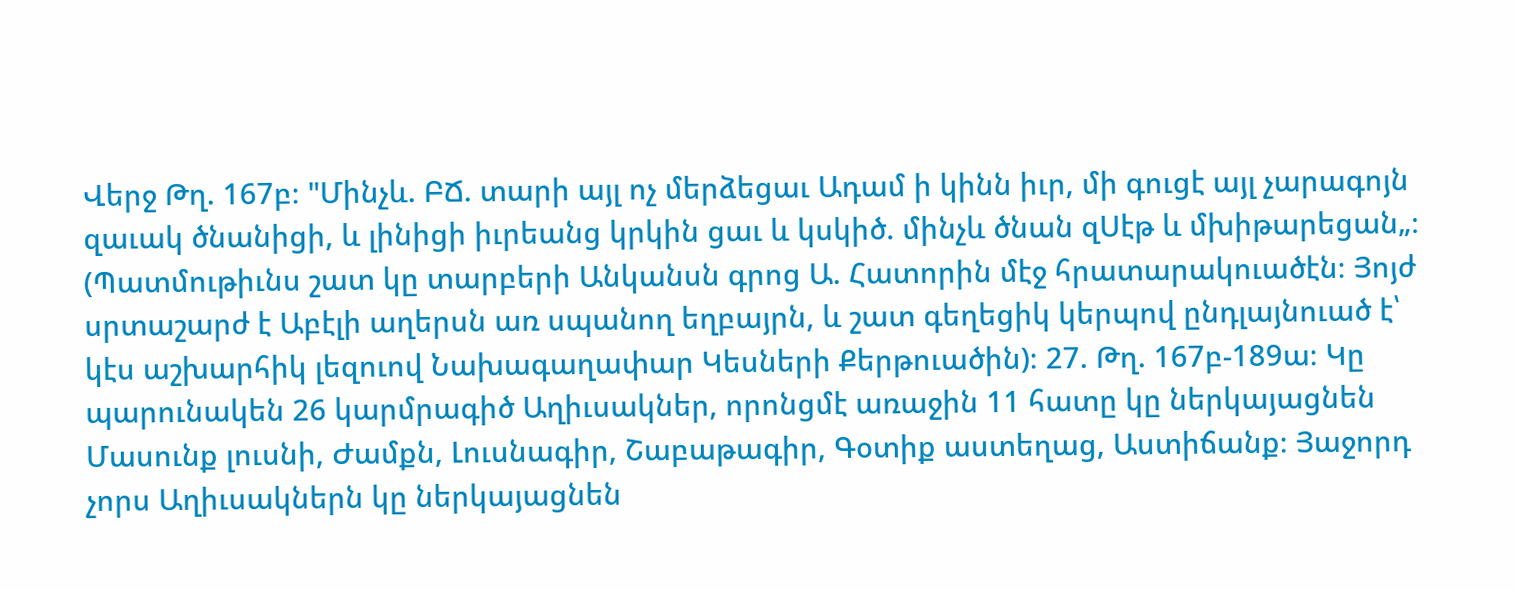Վերջ Թղ. 167բ։ "Մինչև. ԲՃ. տարի այլ ոչ մերձեցաւ Ադամ ի կինն իւր, մի գուցէ այլ չարագոյն զաւակ ծնանիցի, և լինիցի իւրեանց կրկին ցաւ և կսկիծ. մինչև ծնան զՍէթ և մխիթարեցան„։ (Պատմութիւնս շատ կը տարբերի Անկանսն գրոց Ա. Հատորին մէջ հրատարակուածէն։ Յոյժ սրտաշարժ է Աբէլի աղերսն առ սպանող եղբայրն, և շատ գեղեցիկ կերպով ընդլայնուած է՝ կէս աշխարհիկ լեզուով Նախագաղափար Կեսների Քերթուածին)։ 27. Թղ. 167բ-189ա։ Կը պարունակեն 26 կարմրագիծ Աղիւսակներ, որոնցմէ առաջին 11 հատը կը ներկայացնեն Մասունք լուսնի, Ժամքն, Լուսնագիր, Շաբաթագիր, Գօտիք աստեղաց, Աստիճանք։ Յաջորդ չորս Աղիւսակներն կը ներկայացնեն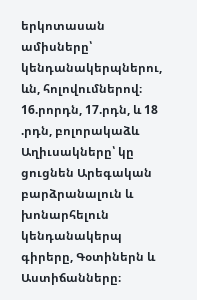երկոտասան ամիսները՝ կենդանակերպներու, ևն, հոլովումներով։ 16.րորդն, 17.րդն, և 18 .րդն, բոլորակաձև Աղիւսակները՝ կը ցուցնեն Արեգական բարձրանալուն և խոնարհելուն կենդանակերպ գիրերը, Գօտիներն և Աստիճանները։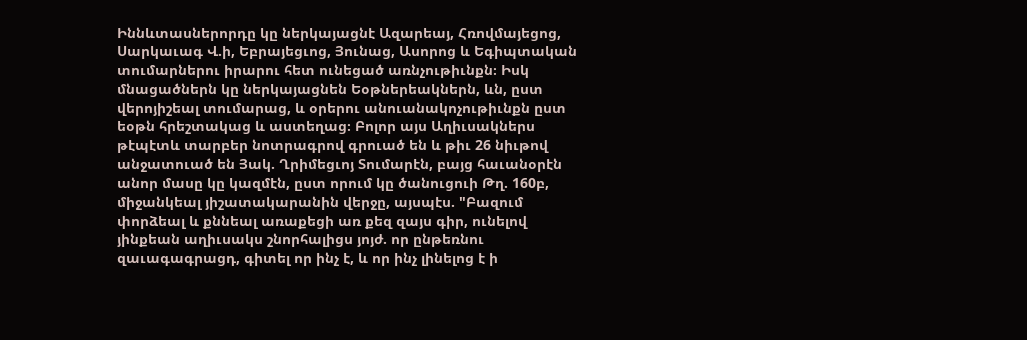Իննևտասներորդը կը ներկայացնէ Ազարեայ, Հռովմայեցոց, Սարկաւագ Վ.ի, Եբրայեցւոց, Յունաց, Ասորոց և Եգիպտական տումարներու իրարու հետ ունեցած առնչութիւնքն։ Իսկ մնացածներն կը ներկայացնեն Եօթներեակներն, ևն, ըստ վերոյիշեալ տումարաց, և օրերու անուանակոչութիւնքն ըստ եօթն հրեշտակաց և աստեղաց։ Բոլոր այս Աղիւսակներս թէպէտև տարբեր նոտրագրով գրուած են և թիւ 26 նիւթով անջատուած են Յակ. Ղրիմեցւոյ Տումարէն, բայց հաւանօրէն անոր մասը կը կազմէն, ըստ որում կը ծանուցուի Թղ. 160բ, միջանկեալ յիշատակարանին վերջը, այսպէս. "Բազում փորձեալ և քննեալ առաքեցի առ քեզ զայս գիր, ունելով յինքեան աղիւսակս շնորհալիցս յոյժ. որ ընթեռնու զաւագագրացդ, գիտել որ ինչ է, և որ ինչ լինելոց է ի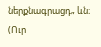ներքնագրացդ„ ևն։ (Ուր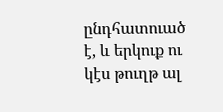ընդհատուած է, և երկուք ու կէս թուղթ ալ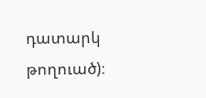դատարկ թողուած)։